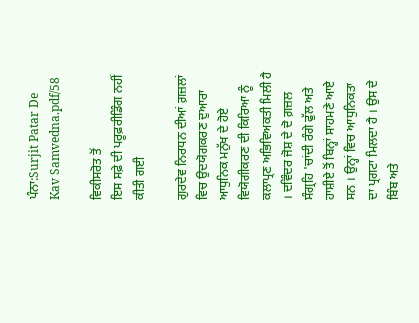ਪੰਨਾ:Surjit Patar De Kav Samvedna.pdf/58

ਵਿਕੀਸਰੋਤ ਤੋਂ
ਇਸ ਸਫ਼ੇ ਦੀ ਪਰੂਫ਼ਰੀਡਿੰਗ ਨਹੀਂ ਕੀਤੀ ਗਈ

ਗੁਰਦੇਵ ਨਿਰਧਨ ਦੀਆਂ ਗ਼ਜ਼ਲਾਂ ਵਿਚ ਉਦਯੋਗਕਰਣ ਦੁਆਰਾ ਆਧੁਨਿਕ ਮਨੁੱਖ ਦੇ ਹੋਏ ਵਿਯੋਗੀਕਰਣ ਦੀ ਕਿਰਿਆ ਨੂੰ ਕਲਾਪ੍ਰਣ ਅਭਿਵਿਅਕਤੀ ਮਿਲੀ ਹੈ । ਦਵਿੰਦਰ ਜੋਸ਼ ਦੇ ਦੋ ਗ਼ਜ਼ਲ ਸੰਗ੍ਰਹਿ 'ਚਾਂਦੀ ਰੰਗੇ ਫੁੱਲ ਅਤੇ ਹਾਸ਼ੀਏ ਤੋਂ ਬਿਨ੍ਹਾਂ ਸਾਹਮਣੇ ਆਏ ਸਨ । ਉਨ੍ਹਾਂ ਵਿਚ ਆਧੁਨਿਕਤਾ ਦਾ ਪ੍ਰਗਟਾ ਮਿਲਦਾ ਹੈ । ਉਸ ਦੇ ਬਿੰਬ ਅਤੇ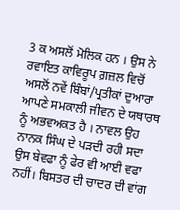3 ਕ ਅਸਲੋਂ ਮੋਲਿਕ ਹਨ । ਉਸ ਨੇ ਰਵਾਇਤ ਕਾਵਿਰੂਪ ਗ਼ਜ਼ਲ ਵਿਚੋਂ ਅਸਲੋਂ ਨਵੇਂ ਬਿੰਬਾਂ/ਪ੍ਰਤੀਕਾਂ ਦੁਆਰਾ ਆਪਣੇ ਸਮਕਾਲੀ ਜੀਵਨ ਦੇ ਯਥਾਰਥ ਨੂੰ ਅਭਵਅਕਤ ਹੈ । ਨਾਵਲ ਉਹ ਨਾਨਕ ਸਿੰਘ ਦੇ ਪੜਦੀ ਰਹੀ ਸਦਾ ਉਸ ਬੇਵਫਾ ਨੂੰ ਫੇਰ ਵੀ ਆਈ ਵਫਾ ਨਹੀਂ। ਬਿਸਤਰ ਦੀ ਚਾਦਰ ਦੀ ਵਾਂਗ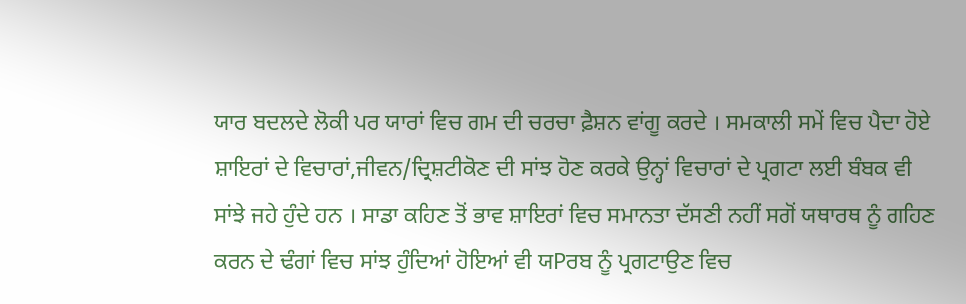ਯਾਰ ਬਦਲਦੇ ਲੋਕੀ ਪਰ ਯਾਰਾਂ ਵਿਚ ਗਮ ਦੀ ਚਰਚਾ ਫ਼ੈਸ਼ਨ ਵਾਂਗੂ ਕਰਦੇ । ਸਮਕਾਲੀ ਸਮੇਂ ਵਿਚ ਪੈਦਾ ਹੋਏ ਸ਼ਾਇਰਾਂ ਦੇ ਵਿਚਾਰਾਂ,ਜੀਵਨ/ਦ੍ਰਿਸ਼ਟੀਕੋਣ ਦੀ ਸਾਂਝ ਹੋਣ ਕਰਕੇ ਉਨ੍ਹਾਂ ਵਿਚਾਰਾਂ ਦੇ ਪ੍ਰਗਟਾ ਲਈ ਬੰਬਕ ਵੀ ਸਾਂਝੇ ਜਹੇ ਹੁੰਦੇ ਹਨ । ਸਾਡਾ ਕਹਿਣ ਤੋਂ ਭਾਵ ਸ਼ਾਇਰਾਂ ਵਿਚ ਸਮਾਨਤਾ ਦੱਸਣੀ ਨਹੀਂ ਸਗੋਂ ਯਥਾਰਥ ਨੂੰ ਗਹਿਣ ਕਰਨ ਦੇ ਢੰਗਾਂ ਵਿਚ ਸਾਂਝ ਹੁੰਦਿਆਂ ਹੋਇਆਂ ਵੀ ਯPਰਬ ਨੂੰ ਪ੍ਰਗਟਾਉਣ ਵਿਚ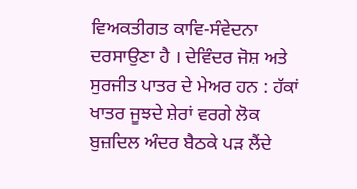ਵਿਅਕਤੀਗਤ ਕਾਵਿ-ਸੰਵੇਦਨਾ ਦਰਸਾਉਣਾ ਹੈ । ਦੇਵਿੰਦਰ ਜੋਸ਼ ਅਤੇ ਸੁਰਜੀਤ ਪਾਤਰ ਦੇ ਮੇਅਰ ਹਨ : ਹੱਕਾਂ ਖਾਤਰ ਜੂਝਦੇ ਸ਼ੇਰਾਂ ਵਰਗੇ ਲੋਕ ਬੁਜ਼ਦਿਲ ਅੰਦਰ ਬੈਠਕੇ ਪੜ ਲੈਂਦੇ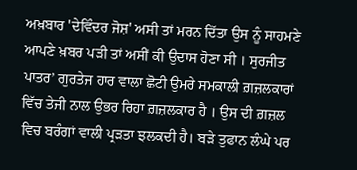ਅਖ਼ਬਾਰ 'ਦੇਵਿੰਦਰ ਜੋਸ਼' ਅਸੀ ਤਾਂ ਮਰਨ ਦਿੱਤਾ ਉਸ ਨੂੰ ਸਾਹਮਣੇ ਆਪਣੇ ਖ਼ਬਰ ਪੜੀ ਤਾਂ ਅਸੀਂ ਕੀ ਉਦਾਸ ਹੋਣਾ ਸੀ । ਸੁਰਜੀਤ ਪਾਤਰ’ ਗੁਰਤੇਜ ਹਾਰ ਵਾਲਾ ਛੋਟੀ ਉਮਰੇ ਸਮਕਾਲੀ ਗ਼ਜ਼ਲਕਾਰਾਂ ਵਿੱਚ ਤੇਜੀ ਨਾਲ ਉਭਰ ਰਿਹਾ ਗ਼ਜ਼ਲਕਾਰ ਹੈ । ਉਸ ਦੀ ਗ਼ਜ਼ਲ ਵਿਚ ਬਰੰਗਾਂ ਵਾਲੀ ਪ੍ਰੜਤਾ ਝਲਕਦੀ ਹੈ। ਬੜੇ ਤੁਫਾਨ ਲੰਘੇ ਪਰ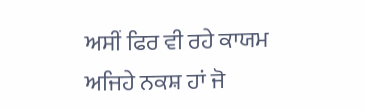ਅਸੀਂ ਫਿਰ ਵੀ ਰਹੇ ਕਾਯਮ ਅਜਿਹੇ ਨਕਸ਼ ਹਾਂ ਜੋ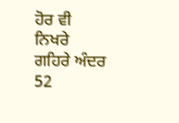ਹੋਰ ਵੀ ਨਿਖਰੇ ਗਹਿਰੇ ਅੰਦਰ 52